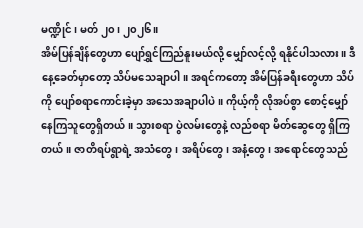မဏ္ဍိုင်၊ မတ် ၂၀၊ ၂၀၂၆။
အိမ်ပြန်ချိန်တွေဟာ ပျော်ရွှင်ကြည်နူးမယ်လို့ မျှော်လင့်လို့ ရနိုင်ပါသလား။ ဒီနေ့ခေတ်မှာတော့ သိပ်မသေချာပါ။ အရင်ကတော့ အိမ်ပြန်ခရီးတွေဟာ သိပ်ကို ပျော်စရာကောင်းခဲ့မှာ အသေအချာပါပဲ။ ကိုယ့်ကို လိုအပ်စွာ စောင့်မျှော်နေကြသူတွေရှိတယ်။ သွားစရာ ပွဲလမ်းတွေနဲ့ လည်စရာ မိတ်ဆွေတွေ ရှိကြတယ်။ ဇာတိရပ်ရွာရဲ့ အသံတွေ၊ အရိပ်တွေ၊ အနံ့တွေ၊ အရောင်တွေသည်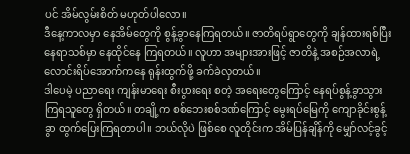ပင် အိမ်လွမ်းစိတ် မဟုတ်ပါလော။
ဒီနေ့ကာလမှာ နေအိမ်တွေကို စွန့်ခွာနေကြရတယ်။ ဇာတိရပ်ရွာတွေကို ချန်ထားရစ်ပြီး နေရာသစ်မှာ နေထိုင်နေ ကြရတယ်။ လူဟာ အများအားဖြင့် ဇာတိနဲ့ အစဉ်အလာရဲ့ လောင်းရိပ်အောက်ကနေ ရုန်းထွက်ဖို့ ခက်ခဲလှတယ်။
ဒါပေမဲ့ ပညာရေး ကျန်းမာရေး စီးပွားရေး စတဲ့ အရေးတွေကြောင့် နေရပ်စွန့်ခွာသွားကြရသူတွေ ရှိတယ်။ တချို့က စစ်ဘေးစစ်ဒဏ်ကြောင့် မွေးရပ်မြေကို ကျောခိုင်းစွန့်ခွာ ထွက်ပြေးကြရတာပါ။ ဘယ်လိုပဲ ဖြစ်စေ လူတိုင်းက အိမ်ပြန်ချိန်ကို မျှော်လင့်ခွင့်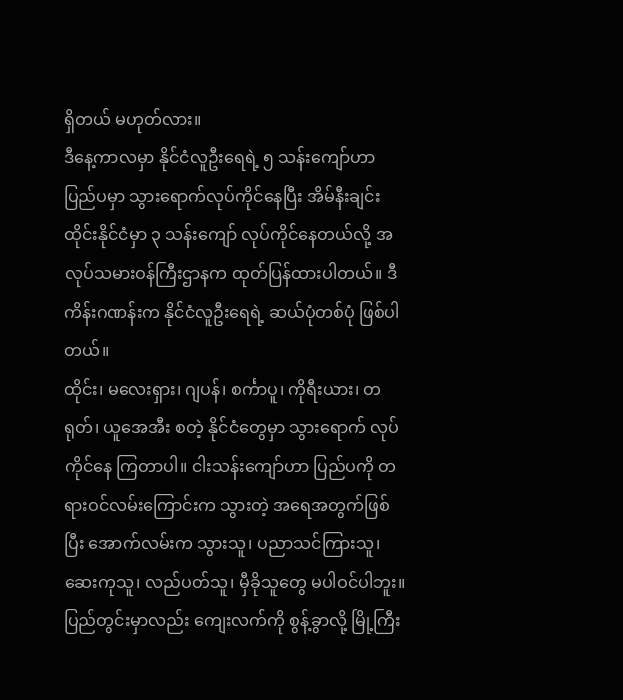ရှိတယ် မဟုတ်လား။
ဒီနေ့ကာလမှာ နိုင်ငံလူဦးရေရဲ့ ၅ သန်းကျော်ဟာ ပြည်ပမှာ သွားရောက်လုပ်ကိုင်နေပြီး အိမ်နီးချင်း ထိုင်းနိုင်ငံမှာ ၃ သန်းကျော် လုပ်ကိုင်နေတယ်လို့ အလုပ်သမားဝန်ကြီးဌာနက ထုတ်ပြန်ထားပါတယ်။ ဒီကိန်းဂဏန်းက နိုင်ငံလူဦးရေရဲ့ ဆယ်ပုံတစ်ပုံ ဖြစ်ပါတယ်။
ထိုင်း၊ မလေးရှား၊ ဂျပန်၊ စင်္ကာပူ၊ ကိုရီးယား၊ တရုတ်၊ ယူအေအီး စတဲ့ နိုင်ငံတွေမှာ သွားရောက် လုပ်ကိုင်နေ ကြတာပါ။ ငါးသန်းကျော်ဟာ ပြည်ပကို တရားဝင်လမ်းကြောင်းက သွားတဲ့ အရေအတွက်ဖြစ်ပြီး အောက်လမ်းက သွားသူ၊ ပညာသင်ကြားသူ၊ ဆေးကုသူ၊ လည်ပတ်သူ၊ မှီခိုသူတွေ မပါဝင်ပါဘူး။
ပြည်တွင်းမှာလည်း ကျေးလက်ကို စွန့်ခွာလို့ မြို့ကြီး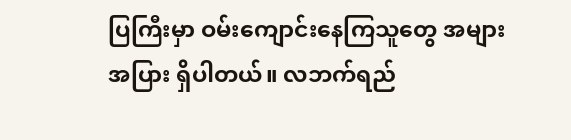ပြကြီးမှာ ဝမ်းကျောင်းနေကြသူတွေ အများအပြား ရှိပါတယ်။ လဘက်ရည်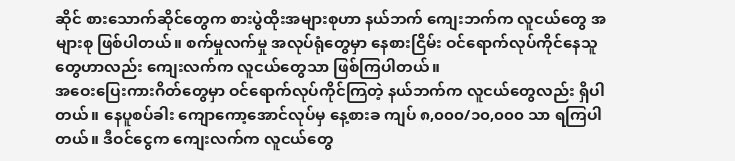ဆိုင် စားသောက်ဆိုင်တွေက စားပွဲထိုးအများစုဟာ နယ်ဘက် ကျေးဘက်က လူငယ်တွေ အများစု ဖြစ်ပါတယ်။ စက်မှုလက်မှု အလုပ်ရုံတွေမှာ နေစားငြိမ်း ဝင်ရောက်လုပ်ကိုင်နေသူတွေဟာလည်း ကျေးလက်က လူငယ်တွေသာ ဖြစ်ကြပါတယ်။
အဝေးပြေးကားဂိတ်တွေမှာ ဝင်ရောက်လုပ်ကိုင်ကြတဲ့ နယ်ဘက်က လူငယ်တွေလည်း ရှိပါတယ်။ နေပူစပ်ခါး ကျောကော့အောင်လုပ်မှ နေ့စားခ ကျပ် ၈,၀၀၀/၁၀,၀၀၀ သာ ရကြပါတယ်။ ဒီဝင်ငွေက ကျေးလက်က လူငယ်တွေ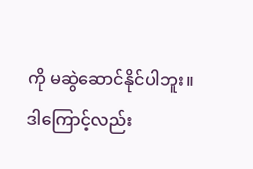ကို မဆွဲဆောင်နိုင်ပါဘူး။ ဒါကြောင့်လည်း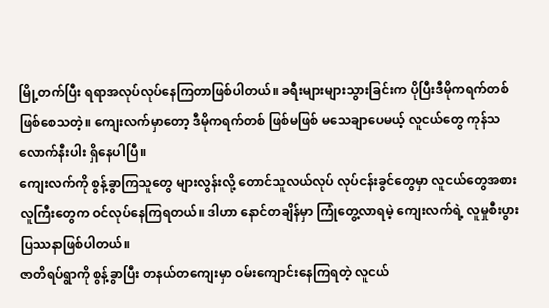မြို့တက်ပြီး ရရာအလုပ်လုပ်နေကြတာဖြစ်ပါတယ်။ ခရီးများများသွားခြင်းက ပိုပြီးဒီမိုကရက်တစ် ဖြစ်စေသတဲ့။ ကျေးလက်မှာတော့ ဒီမိုကရက်တစ် ဖြစ်မဖြစ် မသေချာပေမယ့် လူငယ်တွေ ကုန်သလောက်နီးပါး ရှိနေပါပြီ။
ကျေးလက်ကို စွန့်ခွာကြသူတွေ များလွန်းလို့ တောင်သူလယ်လုပ် လုပ်ငန်းခွင်တွေမှာ လူငယ်တွေအစား လူကြီးတွေက ဝင်လုပ်နေကြရတယ်။ ဒါဟာ နောင်တချိန်မှာ ကြုံတွေ့လာရမဲ့ ကျေးလက်ရဲ့ လူမှုစီးပွား ပြဿနာဖြစ်ပါတယ်။
ဇာတိရပ်ရွာကို စွန့်ခွာပြီး တနယ်တကျေးမှာ ဝမ်းကျောင်းနေကြရတဲ့ လူငယ်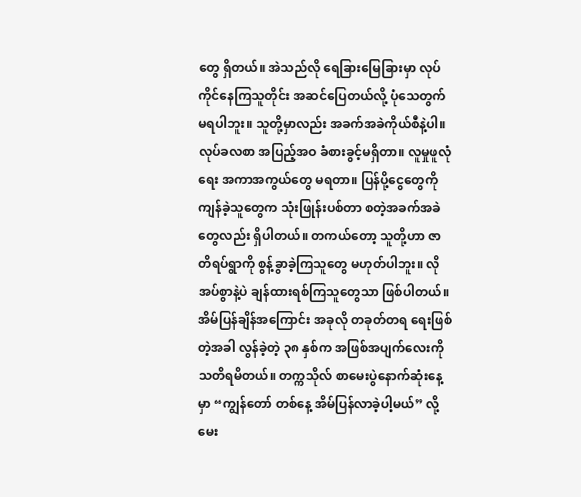တွေ ရှိတယ်။ အဲသည်လို ရေခြားမြေခြားမှာ လုပ်ကိုင်နေကြသူတိုင်း အဆင်ပြေတယ်လို့ ပုံသေတွက် မရပါဘူး။ သူတို့မှာလည်း အခက်အခဲကိုယ်စီနဲ့ပါ။ လုပ်ခလစာ အပြည့်အဝ ခံစားခွင့်မရှိတာ။ လူမှုဖူလုံရေး အကာအကွယ်တွေ မရတာ။ ပြန်ပို့ငွေတွေကို ကျန်ခဲ့သူတွေက သုံးဖြုန်းပစ်တာ စတဲ့အခက်အခဲတွေလည်း ရှိပါတယ်။ တကယ်တော့ သူတို့ဟာ ဇာတိရပ်ရွာကို စွန့်ခွာခဲ့ကြသူတွေ မဟုတ်ပါဘူး။ လိုအပ်စွာနဲ့ပဲ ချန်ထားရစ်ကြသူတွေသာ ဖြစ်ပါတယ်။
အိမ်ပြန်ချိန်အကြောင်း အခုလို တခုတ်တရ ရေးဖြစ်တဲ့အခါ လွန်ခဲ့တဲ့ ၃၈ နှစ်က အဖြစ်အပျက်လေးကို သတိရမိတယ်။ တက္ကသိုလ် စာမေးပွဲနောက်ဆုံးနေ့မှာ “ကျွန်တော် တစ်နေ့ အိမ်ပြန်လာခဲ့ပါ့မယ်” လို့ မေး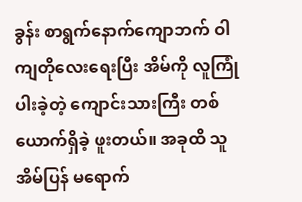ခွန်း စာရွက်နောက်ကျောဘက် ဝါကျတိုလေးရေးပြီး အိမ်ကို လူကြုံပါးခဲ့တဲ့ ကျောင်းသားကြီး တစ်ယောက်ရှိခဲ့ ဖူးတယ်။ အခုထိ သူအိမ်ပြန် မရောက်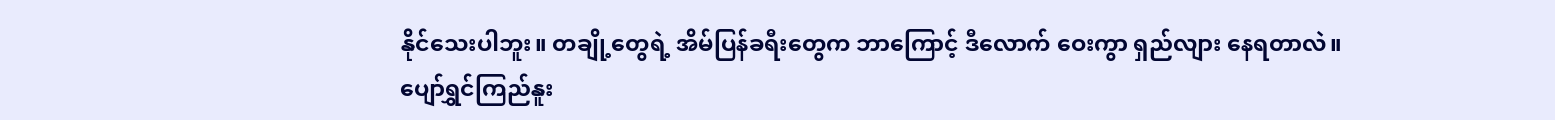နိုင်သေးပါဘူး။ တချို့တွေရဲ့ အိမ်ပြန်ခရီးတွေက ဘာကြောင့် ဒီလောက် ဝေးကွာ ရှည်လျား နေရတာလဲ။
ပျော်ရွှင်ကြည်နူး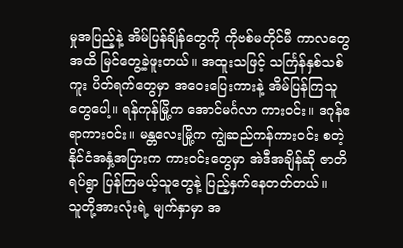မှုအပြည့်နဲ့ အိမ်ပြန်ချိန်တွေကို ကိုဗစ်မတိုင်မီ ကာလတွေအထိ မြင်တွေ့ခဲ့ဖူးတယ်။ အထူးသဖြင့် သင်္ကြန်နှစ်သစ်ကူး ပိတ်ရက်တွေမှာ အဝေးပြေးကားနဲ့ အိမ်ပြန်ကြသူတွေပေါ့။ ရန်ကုန်မြို့က အောင်မင်္ဂလာ ကားဝင်း။ ဒဂုန်ဧရာကားဝင်း။ မန္တလေးမြို့က ကျွဲဆည်ကန်ကားဝင်း စတဲ့ နိုင်ငံအနှံ့အပြားက ကားဝင်းတွေမှာ အဲဒီအချိန်ဆို ဇာတိရပ်ရွာ ပြန်ကြမယ့်သူတွေနဲ့ ပြည့်နှက်နေတတ်တယ်။
သူတို့အားလုံးရဲ့ မျက်နှာမှာ အ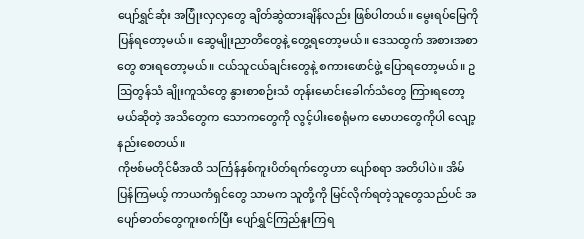ပျော်ရွှင်ဆုံး အပြုံးလှလှတွေ ချိတ်ဆွဲထားချိန်လည်း ဖြစ်ပါတယ်။ မွေးရပ်မြေကို ပြန်ရတော့မယ်။ ဆွေမျိုးညာတိတွေနဲ့ တွေ့ရတော့မယ်။ ဒေသထွက် အစားအစာတွေ စားရတော့မယ်။ ငယ်သူငယ်ချင်းတွေနဲ့ စကားဖောင်ဖွဲ့ ပြောရတော့မယ်။ ဥဩတွန်သံ ချိုးကူသံတွေ နွားစာစဉ်းသံ တုန်းမောင်းခေါက်သံတွေ ကြားရတော့မယ်ဆိုတဲ့ အသိတွေက သောကတွေကို လွင့်ပါးစေရုံမက မောဟတွေကိုပါ လျော့နည်းစေတယ်။
ကိုဗစ်မတိုင်မီအထိ သင်္ကြန်နှစ်ကူးပိတ်ရက်တွေဟာ ပျော်စရာ အတိပါပဲ။ အိမ်ပြန်ကြမယ့် ကာယကံရှင်တွေ သာမက သူတို့ကို မြင်လိုက်ရတဲ့သူတွေသည်ပင် အပျော်ဓာတ်တွေကူးစက်ပြီး ပျော်ရွှင်ကြည်နူးကြရ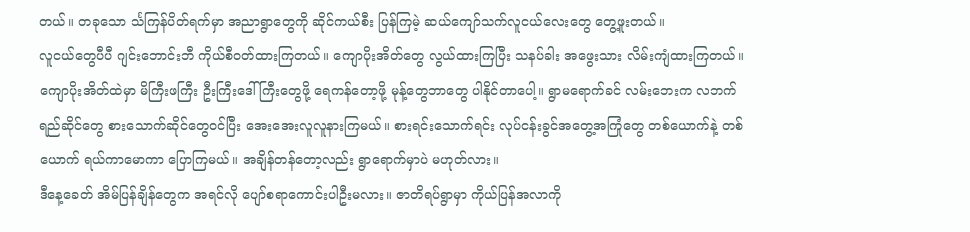တယ်။ တခုသော င်္သကြန်ပိတ်ရက်မှာ အညာရွာတွေကို ဆိုင်ကယ်စီး ပြန်ကြမဲ့ ဆယ်ကျော်သက်လူငယ်လေးတွေ တွေ့ဖူးတယ်။
လူငယ်တွေပီပီ ဂျင်းဘောင်းဘီ ကိုယ်စီဝတ်ထားကြတယ်။ ကျောပိုးအိတ်တွေ လွယ်ထားကြပြီး သနပ်ခါး အဖွေးသား လိမ်းကျံထားကြတယ်။ ကျောပိုးအိတ်ထဲမှာ မိကြီးဖကြီး ဦးကြီးဒေါ်ကြီးတွေဖို့ ရေကန်တော့ဖို့ မုန့်တွေဘာတွေ ပါနိုင်တာပေါ့။ ရွာမရောက်ခင် လမ်းဘေးက လဘက်ရည်ဆိုင်တွေ စားသောက်ဆိုင်တွေဝင်ပြီး အေးအေးလူလူနားကြမယ်။ စားရင်းသောက်ရင်း လုပ်ငန်းခွင်အတွေ့အကြုံတွေ တစ်ယောက်နဲ့ တစ်ယောက် ရယ်ကာမောကာ ပြောကြမယ်။ အချိန်တန်တော့လည်း ရွာရောက်မှာပဲ မဟုတ်လား။
ဒီနေ့ခေတ် အိမ်ပြန်ချိန်တွေက အရင်လို ပျော်စရာကောင်းပါဦးမလား။ ဇာတိရပ်ရွာမှာ ကိုယ်ပြန်အလာကို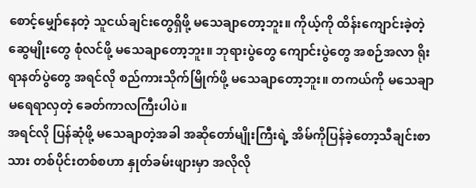စောင့်မျှော်နေတဲ့ သူငယ်ချင်းတွေရှိဖို့ မသေချာတော့ဘူး။ ကိုယ့်ကို ထိန်းကျောင်းခဲ့တဲ့ ဆွေမျိုးတွေ စုံလင်ဖို့ မသေချာတော့ဘူး။ ဘုရားပွဲတွေ ကျောင်းပွဲတွေ အစဉ်အလာ ရိုးရာနတ်ပွဲတွေ အရင်လို စည်ကားသိုက်မြိုက်ဖို့ မသေချာတော့ဘူး။ တကယ်ကို မသေချာ မရေရာလှတဲ့ ခေတ်ကာလကြီးပါပဲ။
အရင်လို ပြန်ဆုံဖို့ မသေချာတဲ့အခါ အဆိုတော်မျိုးကြီးရဲ့ အိမ်ကိုပြန်ခဲ့တော့သီချင်းစာသား တစ်ပိုင်းတစ်စဟာ နှုတ်ခမ်းဖျားမှာ အလိုလို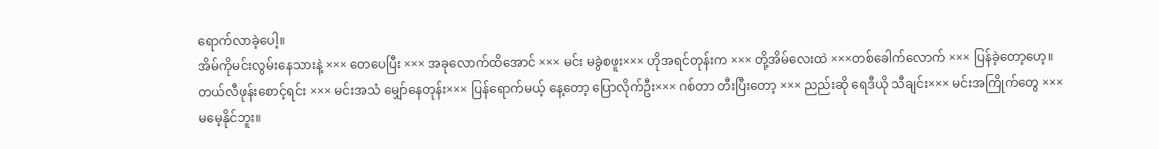ရောက်လာခဲ့ပေါ့။
အိမ်ကိုမင်းလွမ်းနေသားနဲ့ ××× တေပေပြီး ××× အခုလောက်ထိအောင် ××× မင်း မခွဲစဖူး××× ဟိုအရင်တုန်းက ××× တို့အိမ်လေးထဲ ×××တစ်ခေါက်လောက် ××× ပြန်ခဲ့တော့ဟေ့။
တယ်လီဖုန်းစောင့်ရင်း ××× မင်းအသံ မျှော်နေတုန်း××× ပြန်ရောက်မယ့် နေ့တော့ ပြောလိုက်ဦး××× ဂစ်တာ တီးပြီးတော့ ××× ညည်းဆို ရေဒီယို သီချင်း××× မင်းအကြိုက်တွေ ××× မမေ့နိုင်ဘူး။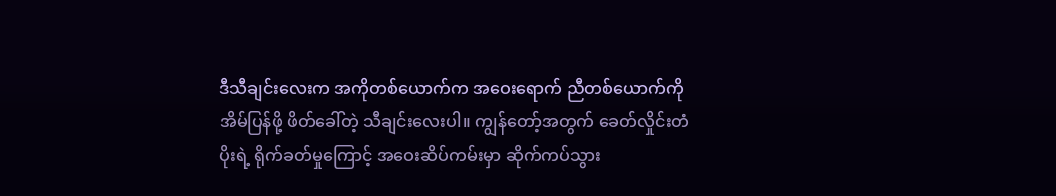ဒီသီချင်းလေးက အကိုတစ်ယောက်က အဝေးရောက် ညီတစ်ယောက်ကို အိမ်ပြန်ဖို့ ဖိတ်ခေါ်တဲ့ သီချင်းလေးပါ။ ကျွန်တော့်အတွက် ခေတ်လှိုင်းတံပိုးရဲ့ ရိုက်ခတ်မှုကြောင့် အဝေးဆိပ်ကမ်းမှာ ဆိုက်ကပ်သွား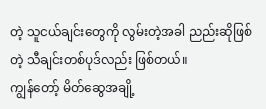တဲ့ သူငယ်ချင်းတွေကို လွမ်းတဲ့အခါ ညည်းဆိုဖြစ်တဲ့ သီချင်းတစ်ပုဒ်လည်း ဖြစ်တယ်။
ကျွန်တော့် မိတ်ဆွေအချို့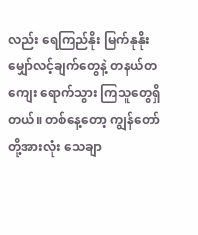လည်း ရေကြည်နိုး မြက်နုနိုး မျှော်လင့်ချက်တွေနဲ့ တနယ်တကျေး ရောက်သွား ကြသူတွေရှိတယ်။ တစ်နေ့တော့ ကျွန်တော်တို့အားလုံး သေချာ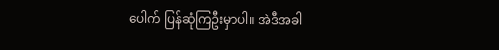ပေါက် ပြန်ဆုံကြဦးမှာပါ။ အဲဒီအခါ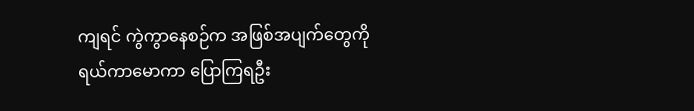ကျရင် ကွဲကွာနေစဉ်က အဖြစ်အပျက်တွေကို ရယ်ကာမောကာ ပြောကြရဦး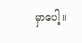မှာပေါ့။